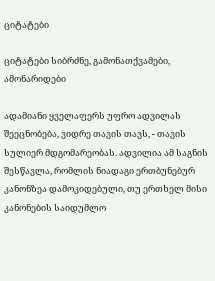ციტატები

ციტატები სიბრძნე, გამონათქვამები, ამონარიდები

ადამიანი ყველაფერს უფრო ადვილას შეეცნობება, ვიდრე თავის თავს, - თავის სულიერ მდგომარეობას. ადვილია ამ საგნის შესწავლა, რომლის ნიადაგი ერთბუნებურ კანონზეა დამოკიდებული, თუ ერთხელ მისი კანონების საიდუმლო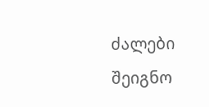ძალები შეიგნო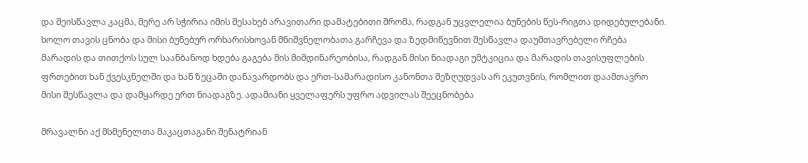და შეისწავლა კაცმა, მერე არ სჭირია იმის შესახებ არავითარი დამატებითი შრომა, რადგან უცვლელია ბუნების წეს-რიგთა დიდებულებანი. ხოლო თავის ცნობა და მისი ბუნებურ ორხარისხოვან მნიშვნელობათა გარჩევა და ზედმიწევნით შესწავლა დაუმთავრებელი რჩება მარადის და თითქოს სულ საანბანოდ ხდება გაგება მის მიმდინარეობისა, რადგან მისი ნიადაგი უმტკიცია და მარადის თავისუფლების ფრთებით ხან ქვესკნელში და ხან ზეცაში დანავარდობს და ერთ-სამარადისო კანონთა შეზღუდვას არ ეკუთვნის, რომლით დაამთავრო მისი შესწავლა და დამყარდე ერთ ნიადაგზე. ადამიანი ყველაფერს უფრო ადვილას შეეცნობება

მრავალნი აქ მსმენელთა მაკაცთაგანი შენატრიან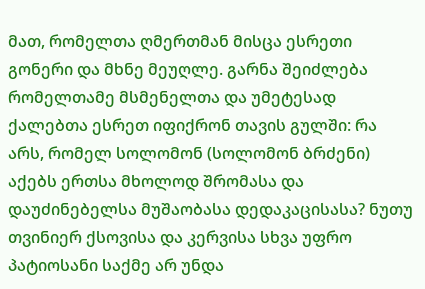მათ, რომელთა ღმერთმან მისცა ესრეთი გონერი და მხნე მეუღლე. გარნა შეიძლება რომელთამე მსმენელთა და უმეტესად ქალებთა ესრეთ იფიქრონ თავის გულში: რა არს, რომელ სოლომონ (სოლომონ ბრძენი) აქებს ერთსა მხოლოდ შრომასა და დაუძინებელსა მუშაობასა დედაკაცისასა? ნუთუ თვინიერ ქსოვისა და კერვისა სხვა უფრო პატიოსანი საქმე არ უნდა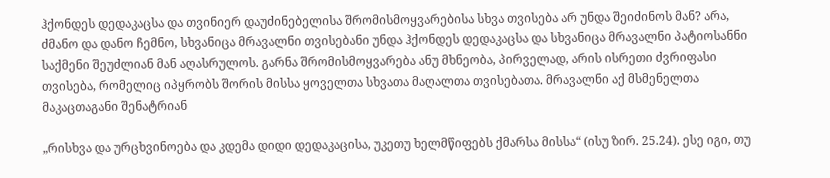ჰქონდეს დედაკაცსა და თვინიერ დაუძინებელისა შრომისმოყვარებისა სხვა თვისება არ უნდა შეიძინოს მან? არა, ძმანო და დანო ჩემნო, სხვანიცა მრავალნი თვისებანი უნდა ჰქონდეს დედაკაცსა და სხვანიცა მრავალნი პატიოსანნი საქმენი შეუძლიან მან აღასრულოს. გარნა შრომისმოყვარება ანუ მხნეობა, პირველად, არის ისრეთი ძვრიფასი თვისება, რომელიც იპყრობს შორის მისსა ყოველთა სხვათა მაღალთა თვისებათა. მრავალნი აქ მსმენელთა მაკაცთაგანი შენატრიან

„რისხვა და ურცხვინოება და კდემა დიდი დედაკაცისა, უკეთუ ხელმწიფებს ქმარსა მისსა“ (ისუ ზირ. 25.24). ესე იგი, თუ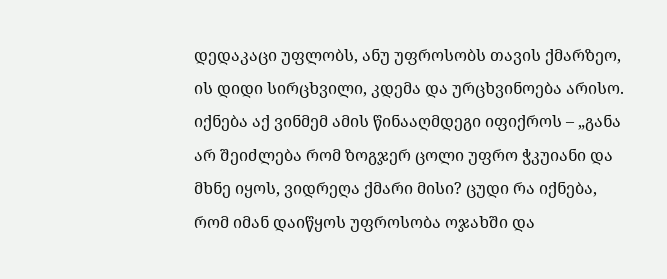დედაკაცი უფლობს, ანუ უფროსობს თავის ქმარზეო, ის დიდი სირცხვილი, კდემა და ურცხვინოება არისო. იქნება აქ ვინმემ ამის წინააღმდეგი იფიქროს – „განა არ შეიძლება რომ ზოგჯერ ცოლი უფრო ჭკუიანი და მხნე იყოს, ვიდრეღა ქმარი მისი? ცუდი რა იქნება, რომ იმან დაიწყოს უფროსობა ოჯახში და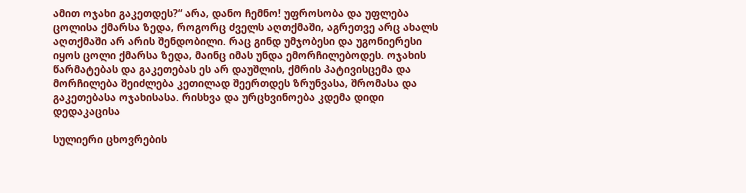ამით ოჯახი გაკეთდეს?“ არა, დანო ჩემნო! უფროსობა და უფლება ცოლისა ქმარსა ზედა, როგორც ძველს აღთქმაში, აგრეთვე არც ახალს აღთქმაში არ არის შენდობილი. რაც გინდ უმჯობესი და უგონიერესი იყოს ცოლი ქმარსა ზედა, მაინც იმას უნდა ემორჩილებოდეს. ოჯახის წარმატებას და გაკეთებას ეს არ დაუშლის, ქმრის პატივისცემა და მორჩილება შეიძლება კეთილად შეერთდეს ზრუნვასა, შრომასა და გაკეთებასა ოჯახისასა. რისხვა და ურცხვინოება კდემა დიდი დედაკაცისა

სულიერი ცხოვრების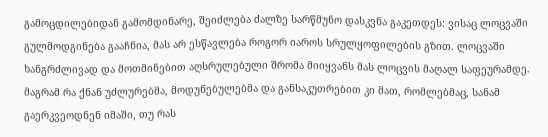გამოცდილებიდან გამომდინარე, შეიძლება ძალზე სარწმუნო დასკვნა გაკეთდეს: ვისაც ლოცვაში გულმოდგინება გააჩნია, მას არ ესწავლება როგორ იაროს სრულყოფილების გზით. ლოცვაში ხანგრძლივად და მოთმინებით აღსრულებული შრომა მიიყვანს მას ლოცვის მაღალ საფეურამდე.
მაგრამ რა ქნან უძლურებმა, მოდუნებულებმა და განსაკუთრებით კი მათ, რომლებმაც, სანამ გაერკვეოდნენ იმაში, თუ რას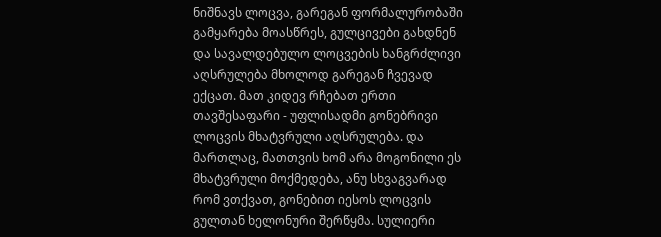ნიშნავს ლოცვა, გარეგან ფორმალურობაში გამყარება მოასწრეს, გულცივები გახდნენ და სავალდებულო ლოცვების ხანგრძლივი აღსრულება მხოლოდ გარეგან ჩვევად ექცათ. მათ კიდევ რჩებათ ერთი თავშესაფარი - უფლისადმი გონებრივი ლოცვის მხატვრული აღსრულება. და მართლაც, მათთვის ხომ არა მოგონილი ეს მხატვრული მოქმედება, ანუ სხვაგვარად რომ ვთქვათ, გონებით იესოს ლოცვის გულთან ხელონური შერწყმა. სულიერი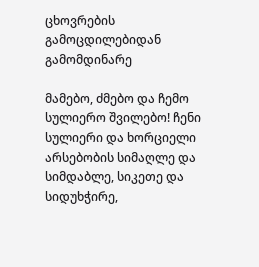ცხოვრების გამოცდილებიდან გამომდინარე

მამებო, ძმებო და ჩემო სულიერო შვილებო! ჩენი სულიერი და ხორციელი არსებობის სიმაღლე და სიმდაბლე, სიკეთე და სიდუხჭირე,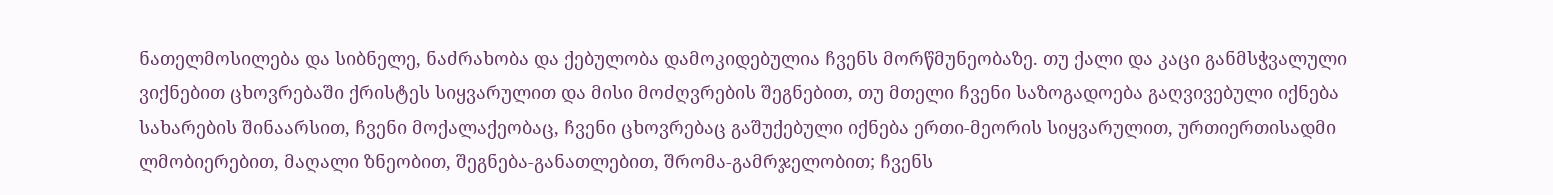ნათელმოსილება და სიბნელე, ნაძრახობა და ქებულობა დამოკიდებულია ჩვენს მორწმუნეობაზე. თუ ქალი და კაცი განმსჭვალული ვიქნებით ცხოვრებაში ქრისტეს სიყვარულით და მისი მოძღვრების შეგნებით, თუ მთელი ჩვენი საზოგადოება გაღვივებული იქნება სახარების შინაარსით, ჩვენი მოქალაქეობაც, ჩვენი ცხოვრებაც გაშუქებული იქნება ერთი-მეორის სიყვარულით, ურთიერთისადმი ლმობიერებით, მაღალი ზნეობით, შეგნება-განათლებით, შრომა-გამრჯელობით; ჩვენს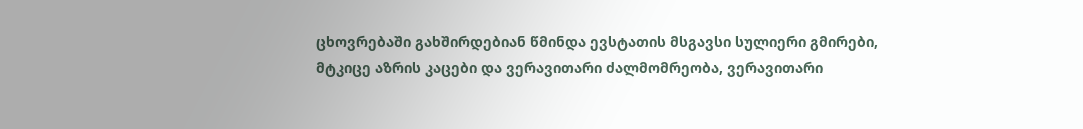ცხოვრებაში გახშირდებიან წმინდა ევსტათის მსგავსი სულიერი გმირები, მტკიცე აზრის კაცები და ვერავითარი ძალმომრეობა, ვერავითარი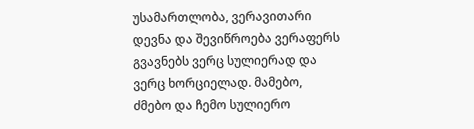უსამართლობა, ვერავითარი დევნა და შევიწროება ვერაფერს გვავნებს ვერც სულიერად და ვერც ხორციელად. მამებო, ძმებო და ჩემო სულიერო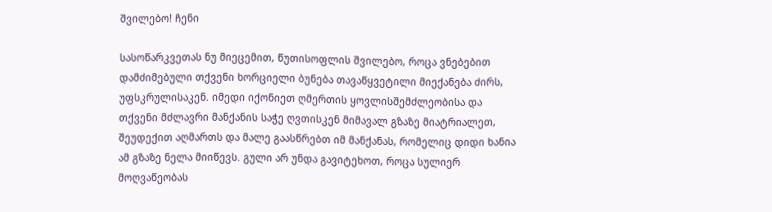შვილებო! ჩენი

სასოწარკვეთას ნუ მიეცემით, წუთისოფლის შვილებო, როცა ვნებებით დამძიმებული თქვენი ხორციელი ბუნება თავაწყვეტილი მიექანება ძირს, უფსკრულისაკენ. იმედი იქონიეთ ღმერთის ყოვლისშემძლეობისა და თქვენი მძლავრი მანქანის საჭე ღვთისკენ მიმავალ გზაზე მიატრიალეთ, შეუდექით აღმართს და მალე გაასწრებთ იმ მანქანას, რომელიც დიდი ხანია ამ გზაზე ნელა მიიწევს. გული არ უნდა გავიტეხოთ, როცა სულიერ მოღვაწეობას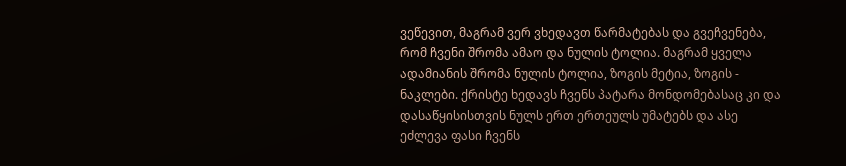ვეწევით, მაგრამ ვერ ვხედავთ წარმატებას და გვეჩვენება, რომ ჩვენი შრომა ამაო და ნულის ტოლია. მაგრამ ყველა ადამიანის შრომა ნულის ტოლია, ზოგის მეტია, ზოგის - ნაკლები. ქრისტე ხედავს ჩვენს პატარა მონდომებასაც კი და დასაწყისისთვის ნულს ერთ ერთეულს უმატებს და ასე ეძლევა ფასი ჩვენს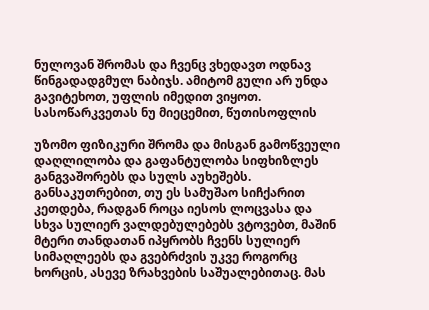ნულოვან შრომას და ჩვენც ვხედავთ ოდნავ წინგადადგმულ ნაბიჯს. ამიტომ გული არ უნდა გავიტეხოთ, უფლის იმედით ვიყოთ. სასოწარკვეთას ნუ მიეცემით, წუთისოფლის

უზომო ფიზიკური შრომა და მისგან გამოწვეული დაღლილობა და გაფანტულობა სიფხიზლეს განგვაშორებს და სულს აუხეშებს. განსაკუთრებით, თუ ეს სამუშაო სიჩქარით კეთდება, რადგან როცა იესოს ლოცვასა და სხვა სულიერ ვალდებულებებს ვტოვებთ, მაშინ მტერი თანდათან იპყრობს ჩვენს სულიერ სიმაღლეებს და გვებრძვის უკვე როგორც ხორცის, ასევე ზრახვების საშუალებითაც. მას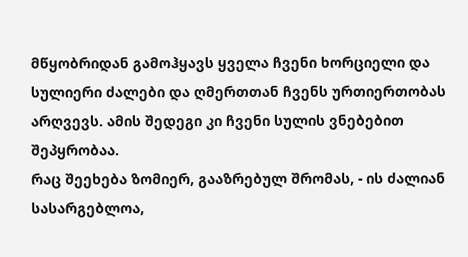მწყობრიდან გამოჰყავს ყველა ჩვენი ხორციელი და სულიერი ძალები და ღმერთთან ჩვენს ურთიერთობას არღვევს. ამის შედეგი კი ჩვენი სულის ვნებებით შეპყრობაა.
რაც შეეხება ზომიერ, გააზრებულ შრომას, - ის ძალიან სასარგებლოა,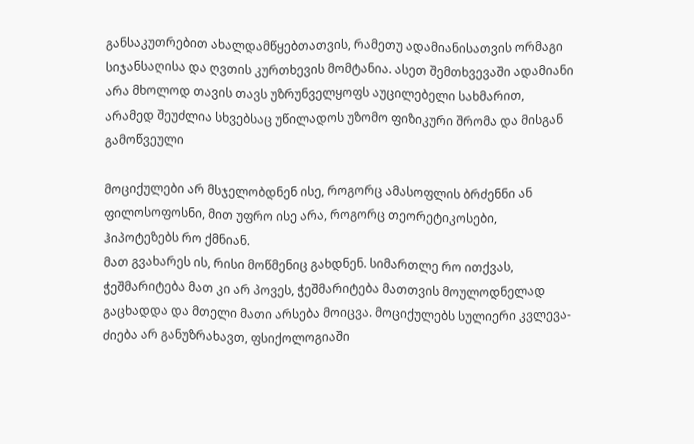განსაკუთრებით ახალდამწყებთათვის, რამეთუ ადამიანისათვის ორმაგი სიჯანსაღისა და ღვთის კურთხევის მომტანია. ასეთ შემთხვევაში ადამიანი არა მხოლოდ თავის თავს უზრუნველყოფს აუცილებელი სახმარით, არამედ შეუძლია სხვებსაც უწილადოს უზომო ფიზიკური შრომა და მისგან გამოწვეული

მოციქულები არ მსჯელობდნენ ისე, როგორც ამასოფლის ბრძენნი ან ფილოსოფოსნი, მით უფრო ისე არა, როგორც თეორეტიკოსები, ჰიპოტეზებს რო ქმნიან.
მათ გვახარეს ის, რისი მოწმენიც გახდნენ. სიმართლე რო ითქვას, ჭეშმარიტება მათ კი არ პოვეს, ჭეშმარიტება მათთვის მოულოდნელად გაცხადდა და მთელი მათი არსება მოიცვა. მოციქულებს სულიერი კვლევა-ძიება არ განუზრახავთ, ფსიქოლოგიაში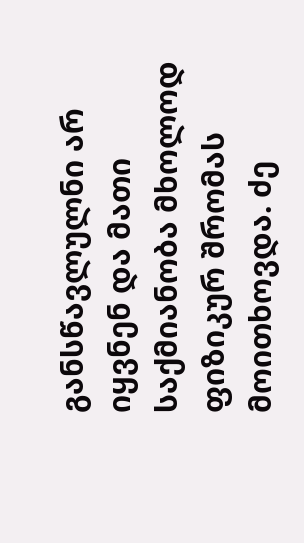განსწავლულნი არ იყვნენ და მათი საქმიანობა მხოლოდ ფიზიკურ შრომას მოითხოვდა. ძე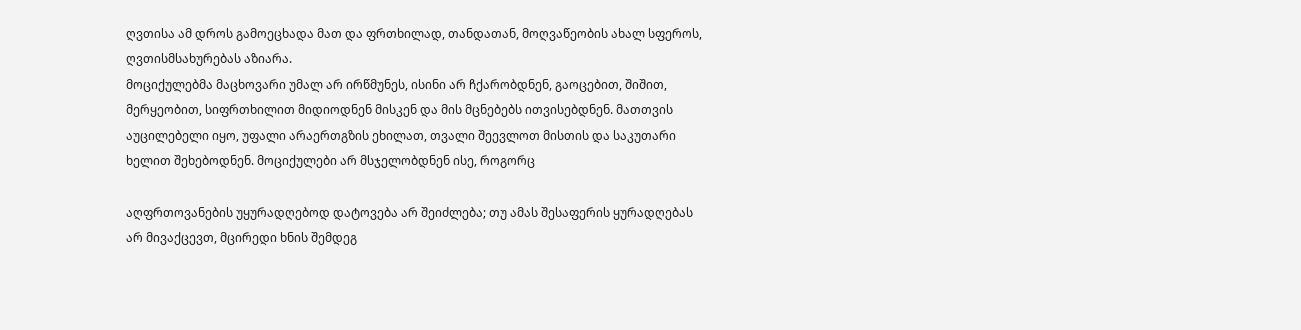ღვთისა ამ დროს გამოეცხადა მათ და ფრთხილად, თანდათან, მოღვაწეობის ახალ სფეროს, ღვთისმსახურებას აზიარა.
მოციქულებმა მაცხოვარი უმალ არ ირწმუნეს, ისინი არ ჩქარობდნენ, გაოცებით, შიშით, მერყეობით, სიფრთხილით მიდიოდნენ მისკენ და მის მცნებებს ითვისებდნენ. მათთვის აუცილებელი იყო, უფალი არაერთგზის ეხილათ, თვალი შეევლოთ მისთის და საკუთარი ხელით შეხებოდნენ. მოციქულები არ მსჯელობდნენ ისე, როგორც

აღფრთოვანების უყურადღებოდ დატოვება არ შეიძლება; თუ ამას შესაფერის ყურადღებას არ მივაქცევთ, მცირედი ხნის შემდეგ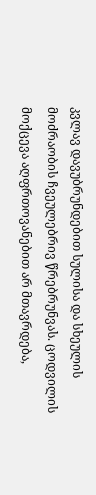კვლავ დავუბრუნდებით სულისა და სხეულის მოძრაობის ჩვეულებრივ წრებრუნვას. ცოდვილის მოქცევა აღფრთოვანებით არ მთავრდება,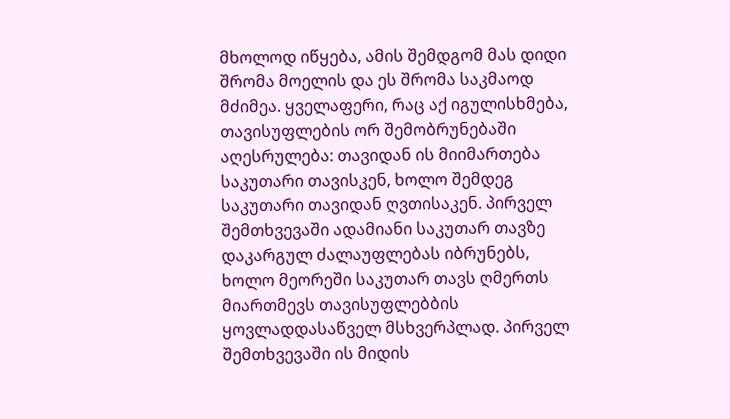მხოლოდ იწყება, ამის შემდგომ მას დიდი შრომა მოელის და ეს შრომა საკმაოდ მძიმეა. ყველაფერი, რაც აქ იგულისხმება, თავისუფლების ორ შემობრუნებაში აღესრულება: თავიდან ის მიიმართება საკუთარი თავისკენ, ხოლო შემდეგ საკუთარი თავიდან ღვთისაკენ. პირველ შემთხვევაში ადამიანი საკუთარ თავზე დაკარგულ ძალაუფლებას იბრუნებს, ხოლო მეორეში საკუთარ თავს ღმერთს მიართმევს თავისუფლებბის ყოვლადდასაწველ მსხვერპლად. პირველ შემთხვევაში ის მიდის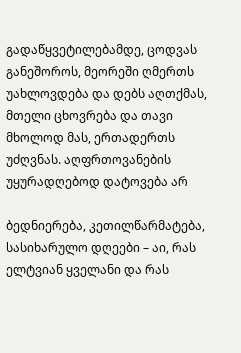გადაწყვეტილებამდე, ცოდვას განეშოროს, მეორეში ღმერთს უახლოვდება და დებს აღთქმას, მთელი ცხოვრება და თავი მხოლოდ მას, ერთადერთს უძღვნას. აღფრთოვანების უყურადღებოდ დატოვება არ

ბედნიერება, კეთილწარმატება, სასიხარულო დღეები – აი, რას ელტვიან ყველანი და რას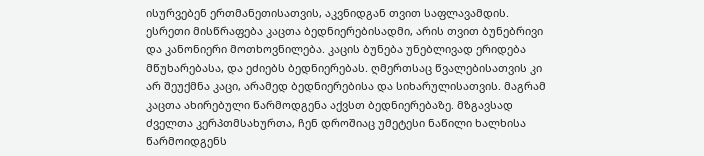ისურვებენ ერთმანეთისათვის, აკვნიდგან თვით საფლავამდის. ესრეთი მისწრაფება კაცთა ბედნიერებისადმი, არის თვით ბუნებრივი და კანონიერი მოთხოვნილება. კაცის ბუნება უნებლივად ერიდება მწუხარებასა, და ეძიებს ბედნიერებას. ღმერთსაც წვალებისათვის კი არ შეუქმნა კაცი, არამედ ბედნიერებისა და სიხარულისათვის. მაგრამ კაცთა ახირებული წარმოდგენა აქვსთ ბედნიერებაზე. მზგავსად ძველთა კერპთმსახურთა, ჩენ დროშიაც უმეტესი ნაწილი ხალხისა წარმოიდგენს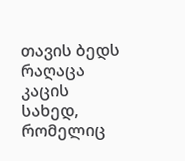თავის ბედს რაღაცა კაცის სახედ, რომელიც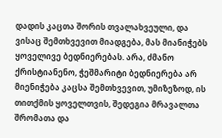დადის კაცთა შორის თვალახვეული, და ვისაც შემთხვევით მიადგება, მას მიანიჭებს ყოველივე ბედნიერებას. არა, ძმანო ქრისტიანენო, ჭეშმარიტი ბედნიერება არ მიენიჭება კაცსა შემთხვევით, უმიზეზოდ, ის თითქმის ყოველთვის, შედეგია მრავალთა შრომათა და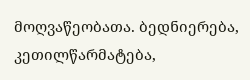მოღვაწეობათა. ბედნიერება, კეთილწარმატება,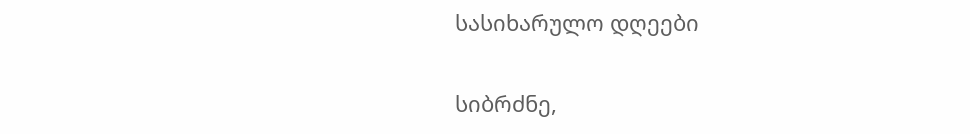სასიხარულო დღეები

სიბრძნე,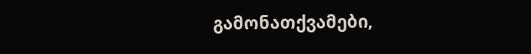გამონათქვამები,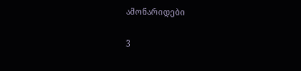ამონარიდები

3